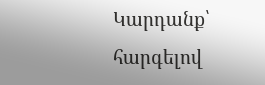Կարդանք՝ հարգելով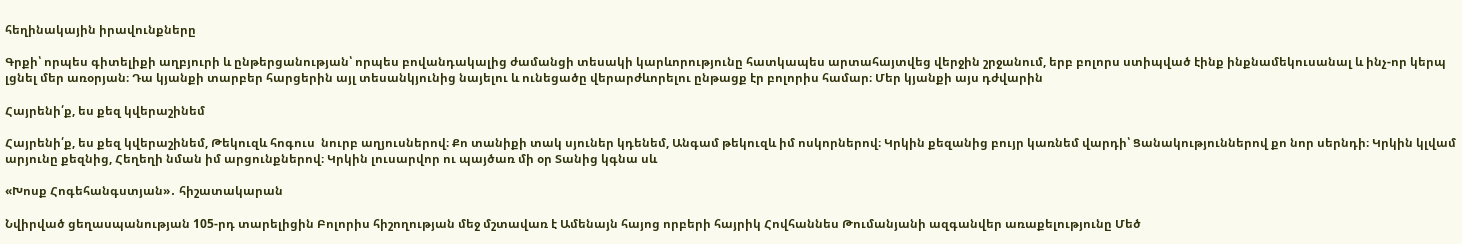հեղինակային իրավունքները

Գրքի՝ որպես գիտելիքի աղբյուրի և ընթերցանության՝ որպես բովանդակալից ժամանցի տեսակի կարևորությունը հատկապես արտահայտվեց վերջին շրջանում, երբ բոլորս ստիպված էինք ինքնամեկուսանալ և ինչ-որ կերպ լցնել մեր առօրյան։ Դա կյանքի տարբեր հարցերին այլ տեսանկյունից նայելու և ունեցածը վերարժևորելու ընթացք էր բոլորիս համար։ Մեր կյանքի այս դժվարին

Հայրենի՛ք, ես քեզ կվերաշինեմ

Հայրենի՛ք, ես քեզ կվերաշինեմ, Թեկուզև հոգուս  նուրբ աղյուսներով։ Քո տանիքի տակ սյուներ կդենեմ, Անգամ թեկուզև իմ ոսկորներով։ Կրկին քեզանից բույր կառնեմ վարդի՝ Ցանակություններով քո նոր սերնդի։ Կրկին կլվամ արյունը քեզնից, Հեղեղի նման իմ արցունքներով։ Կրկին լուսարվոր ու պայծառ մի օր Տանից կգնա սև

«Խոսք Հոգեհանգստյան»․ հիշատակարան

Նվիրված ցեղասպանության 105-րդ տարելիցին Բոլորիս հիշողության մեջ մշտավառ է Ամենայն հայոց որբերի հայրիկ Հովհաննես Թումանյանի ազգանվեր առաքելությունը Մեծ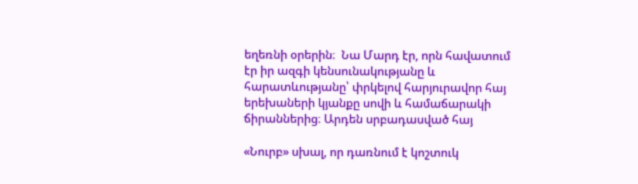եղեռնի օրերին։  Նա Մարդ էր, որն հավատում էր իր ազգի կենսունակությանը և հարատևությանը՝ փրկելով հարյուրավոր հայ երեխաների կյանքը սովի և համաճարակի ճիրաններից։ Արդեն սրբադասված հայ

«Նուրբ» սխալ, որ դառնում է կոշտուկ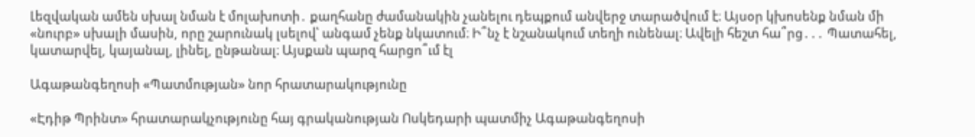Լեզվական ամեն սխալ նման է մոլախոտի․ քաղհանը ժամանակին չանելու դեպքում անվերջ տարածվում է։ Այսօր կխոսենք նման մի «նուրբ» սխալի մասին, որը շարունակ լսելով՝ անգամ չենք նկատում։ Ի՞նչ է նշանակում տեղի ունենալ։ Ավելի հեշտ հա՞րց․․․ Պատահել, կատարվել, կայանալ, լինել, ընթանալ։ Այսքան պարզ հարցո՞ւմ էլ

Ագաթանգեղոսի «Պատմության» նոր հրատարակությունը

«Էդիթ Պրինտ» հրատարակչությունը հայ գրականության Ոսկեդարի պատմիչ Ագաթանգեղոսի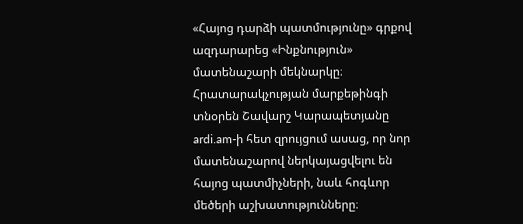«Հայոց դարձի պատմությունը» գրքով ազդարարեց «Ինքնություն» մատենաշարի մեկնարկը։ Հրատարակչության մարքեթինգի տնօրեն Շավարշ Կարապետյանը ardi.am-ի հետ զրույցում ասաց, որ նոր մատենաշարով ներկայացվելու են հայոց պատմիչների, նաև հոգևոր մեծերի աշխատությունները։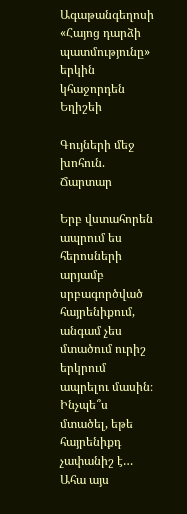Ագաթանգեղոսի «Հայոց դարձի պատմությունը» երկին կհաջորդեն Եղիշեի

Գույների մեջ խոհուն. Ճարտար

Երբ վստահորեն ապրում ես հերոսների արյամբ սրբագործված հայրենիքում, անգամ չես մտածում ուրիշ երկրում ապրելու մասին։ Ինչպե՞ս մտածել, եթե հայրենիքդ չափանիշ է… Ահա այս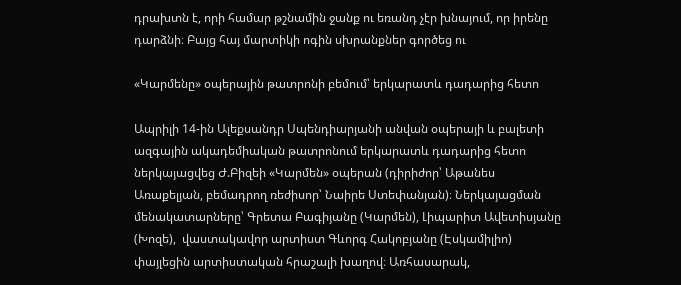դրախտն է, որի համար թշնամին ջանք ու եռանդ չէր խնայում, որ իրենը դարձնի։ Բայց հայ մարտիկի ոգին սխրանքներ գործեց ու

«Կարմենը» օպերային թատրոնի բեմում՝ երկարատև դադարից հետո

Ապրիլի 14-ին Ալեքսանդր Սպենդիարյանի անվան օպերայի և բալետի ազգային ակադեմիական թատրոնում երկարատև դադարից հետո ներկայացվեց Ժ.Բիզեի «Կարմեն» օպերան (դիրիժոր՝ Աթանես Առաքելյան, բեմադրող ռեժիսոր՝ Նաիրե Ստեփանյան)։ Ներկայացման մենակատարները՝ Գրետա Բագիյանը (Կարմեն), Լիպարիտ Ավետիսյանը (Խոզե),  վաստակավոր արտիստ Գևորգ Հակոբյանը (Էսկամիլիո) փայլեցին արտիստական հրաշալի խաղով։ Առհասարակ,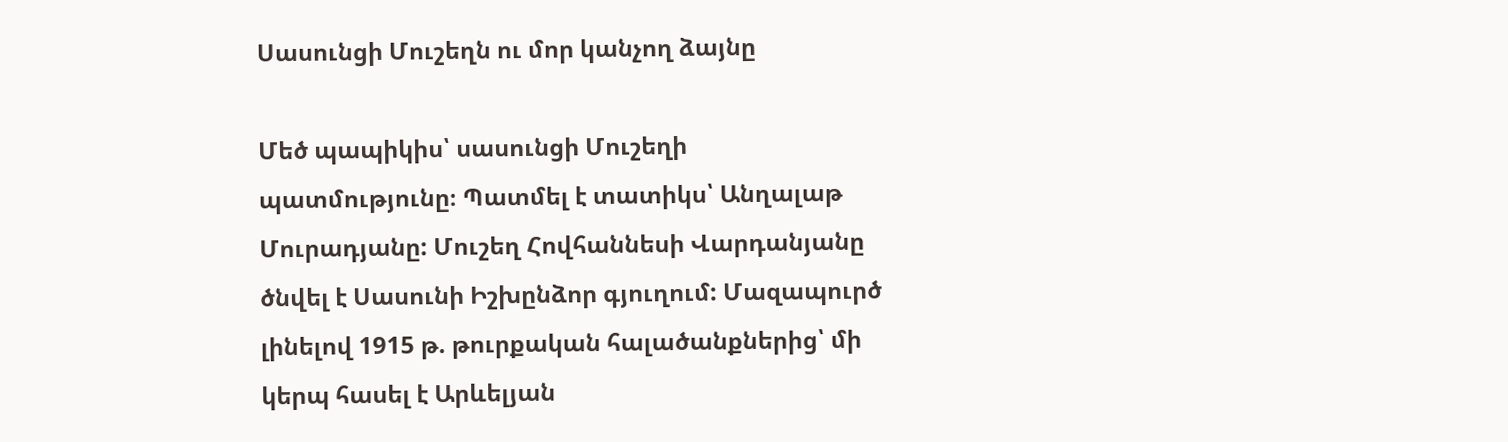Սասունցի Մուշեղն ու մոր կանչող ձայնը

Մեծ պապիկիս՝ սասունցի Մուշեղի պատմությունը։ Պատմել է տատիկս՝ Անղալաթ Մուրադյանը: Մուշեղ Հովհաննեսի Վարդանյանը ծնվել է Սասունի Իշխընձոր գյուղում: Մազապուրծ լինելով 1915 թ. թուրքական հալածանքներից՝ մի կերպ հասել է Արևելյան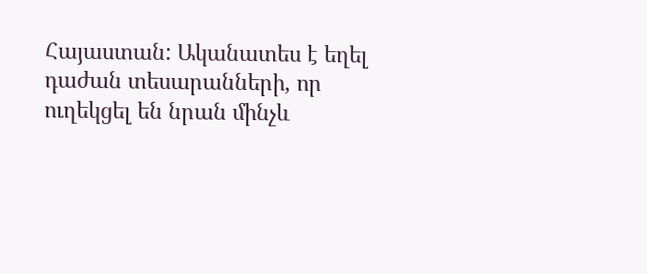Հայաստան: Ականատես է եղել դաժան տեսարանների, որ ուղեկցել են նրան մինչև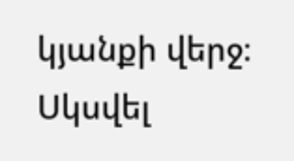կյանքի վերջ։ Սկսվել